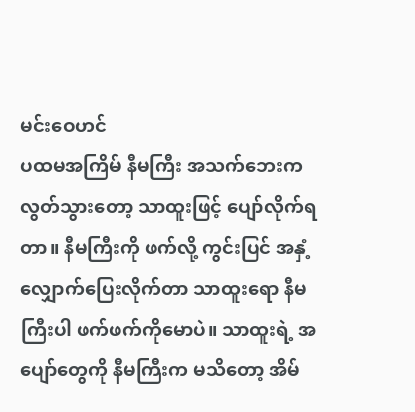မင်းဝေဟင်
ပထမအကြိမ် နီမကြီး အသက်ဘေးက လွတ်သွားတော့ သာထူးဖြင့် ပျော်လိုက်ရတာ။ နီမကြီးကို ဖက်လို့ ကွင်းပြင် အနှံ့လျှောက်ပြေးလိုက်တာ သာထူးရော နီမကြီးပါ ဖက်ဖက်ကိုမောပဲ။ သာထူးရဲ့ အပျော်တွေကို နီမကြီးက မသိတော့ အိမ်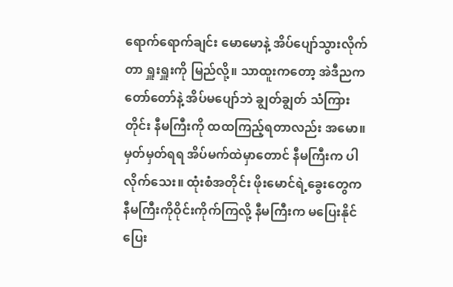ရောက်ရောက်ချင်း မောမောနဲ့ အိပ်ပျော်သွားလိုက်တာ ရှူးရှူးကို မြည်လို့။ သာထူးကတော့ အဲဒီညက တော်တော်နဲ့ အိပ်မပျော်ဘဲ ချွတ်ချွတ် သံကြားတိုင်း နီမကြီးကို ထထကြည့်ရတာလည်း အမော။ မှတ်မှတ်ရရ အိပ်မက်ထဲမှာတောင် နီမကြီးက ပါလိုက်သေး။ ထုံးစံအတိုင်း ဖိုးမောင်ရဲ့ခွေးတွေက နီမကြီးကိုဝိုင်းကိုက်ကြလို့ နီမကြီးက မပြေးနိုင် ပြေး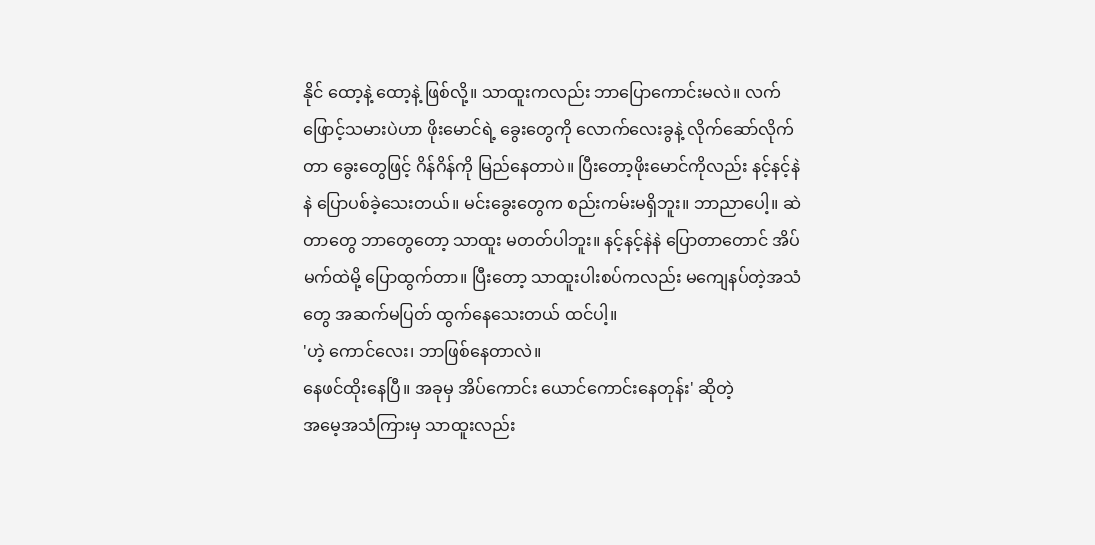နိုင် ထော့နဲ့ ထော့နဲ့ ဖြစ်လို့။ သာထူးကလည်း ဘာပြောကောင်းမလဲ။ လက်ဖြောင့်သမားပဲဟာ ဖိုးမောင်ရဲ့ ခွေးတွေကို လောက်လေးခွနဲ့ လိုက်ဆော်လိုက်တာ ခွေးတွေဖြင့် ဂိန်ဂိန်ကို မြည်နေတာပဲ။ ပြီးတော့ဖိုးမောင်ကိုလည်း နင့်နင့်နဲနဲ ပြောပစ်ခဲ့သေးတယ်။ မင်းခွေးတွေက စည်းကမ်းမရှိဘူး။ ဘာညာပေါ့။ ဆဲတာတွေ ဘာတွေတော့ သာထူး မတတ်ပါဘူး။ နင့်နင့်နဲနဲ ပြောတာတောင် အိပ်မက်ထဲမို့ ပြောထွက်တာ။ ပြီးတော့ သာထူးပါးစပ်ကလည်း မကျေနပ်တဲ့အသံတွေ အဆက်မပြတ် ထွက်နေသေးတယ် ထင်ပါ့။
'ဟဲ့ ကောင်လေး၊ ဘာဖြစ်နေတာလဲ။
နေဖင်ထိုးနေပြီ။ အခုမှ အိပ်ကောင်း ယောင်ကောင်းနေတုန်း' ဆိုတဲ့
အမေ့အသံကြားမှ သာထူးလည်း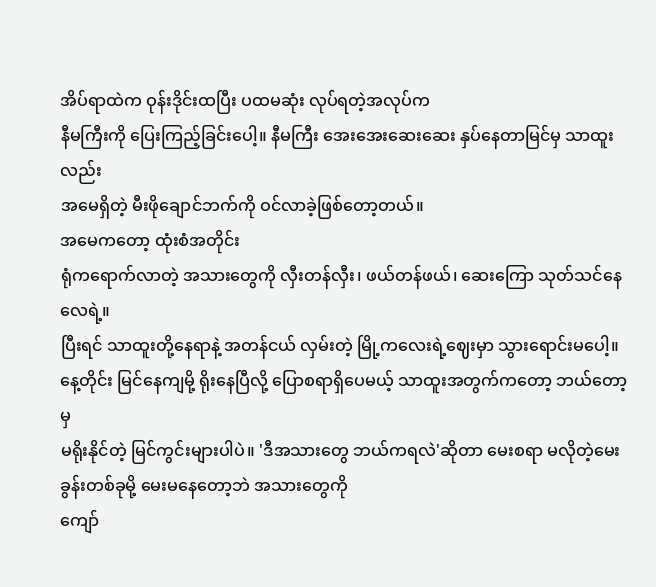အိပ်ရာထဲက ဝုန်းဒိုင်းထပြီး ပထမဆုံး လုပ်ရတဲ့အလုပ်က
နီမကြီးကို ပြေးကြည့်ခြင်းပေါ့။ နီမကြီး အေးအေးဆေးဆေး နှပ်နေတာမြင်မှ သာထူးလည်း
အမေရှိတဲ့ မီးဖိုချောင်ဘက်ကို ဝင်လာခဲ့ဖြစ်တော့တယ်။
အမေကတော့ ထုံးစံအတိုင်း
ရုံကရောက်လာတဲ့ အသားတွေကို လှီးတန်လှီး၊ ဖယ်တန်ဖယ်၊ ဆေးကြော သုတ်သင်နေလေရဲ့။
ပြီးရင် သာထူးတို့နေရာနဲ့ အတန်ငယ် လှမ်းတဲ့ မြို့ကလေးရဲ့ဈေးမှာ သွားရောင်းမပေါ့။
နေ့တိုင်း မြင်နေကျမို့ ရိုးနေပြီလို့ ပြောစရာရှိပေမယ့် သာထူးအတွက်ကတော့ ဘယ်တော့မှ
မရိုးနိုင်တဲ့ မြင်ကွင်းများပါပဲ။ 'ဒီအသားတွေ ဘယ်ကရလဲ'ဆိုတာ မေးစရာ မလိုတဲ့မေးခွန်းတစ်ခုမို့ မေးမနေတော့ဘဲ အသားတွေကို
ကျော်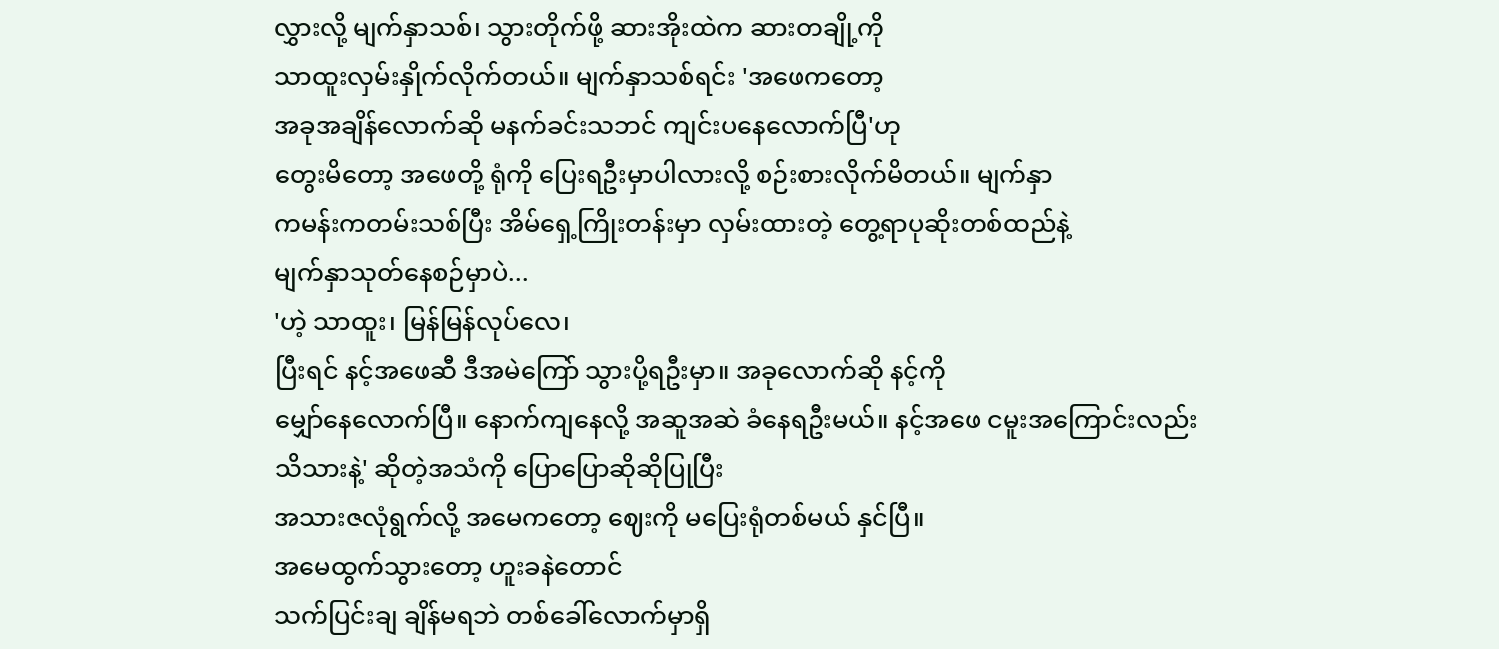လွှားလို့ မျက်နှာသစ်၊ သွားတိုက်ဖို့ ဆားအိုးထဲက ဆားတချို့ကို
သာထူးလှမ်းနှိုက်လိုက်တယ်။ မျက်နှာသစ်ရင်း 'အဖေကတော့
အခုအချိန်လောက်ဆို မနက်ခင်းသဘင် ကျင်းပနေလောက်ပြီ'ဟု
တွေးမိတော့ အဖေတို့ ရုံကို ပြေးရဦးမှာပါလားလို့ စဉ်းစားလိုက်မိတယ်။ မျက်နှာ
ကမန်းကတမ်းသစ်ပြီး အိမ်ရှေ့ကြိုးတန်းမှာ လှမ်းထားတဲ့ တွေ့ရာပုဆိုးတစ်ထည်နဲ့
မျက်နှာသုတ်နေစဉ်မှာပဲ...
'ဟဲ့ သာထူး၊ မြန်မြန်လုပ်လေ၊
ပြီးရင် နင့်အဖေဆီ ဒီအမဲကြော် သွားပို့ရဦးမှာ။ အခုလောက်ဆို နင့်ကို
မျှော်နေလောက်ပြီ။ နောက်ကျနေလို့ အဆူအဆဲ ခံနေရဦးမယ်။ နင့်အဖေ ငမူးအကြောင်းလည်း
သိသားနဲ့' ဆိုတဲ့အသံကို ပြောပြောဆိုဆိုပြုပြီး
အသားဇလုံရွက်လို့ အမေကတော့ ဈေးကို မပြေးရုံတစ်မယ် နှင်ပြီ။
အမေထွက်သွားတော့ ဟူးခနဲတောင်
သက်ပြင်းချ ချိန်မရဘဲ တစ်ခေါ်လောက်မှာရှိ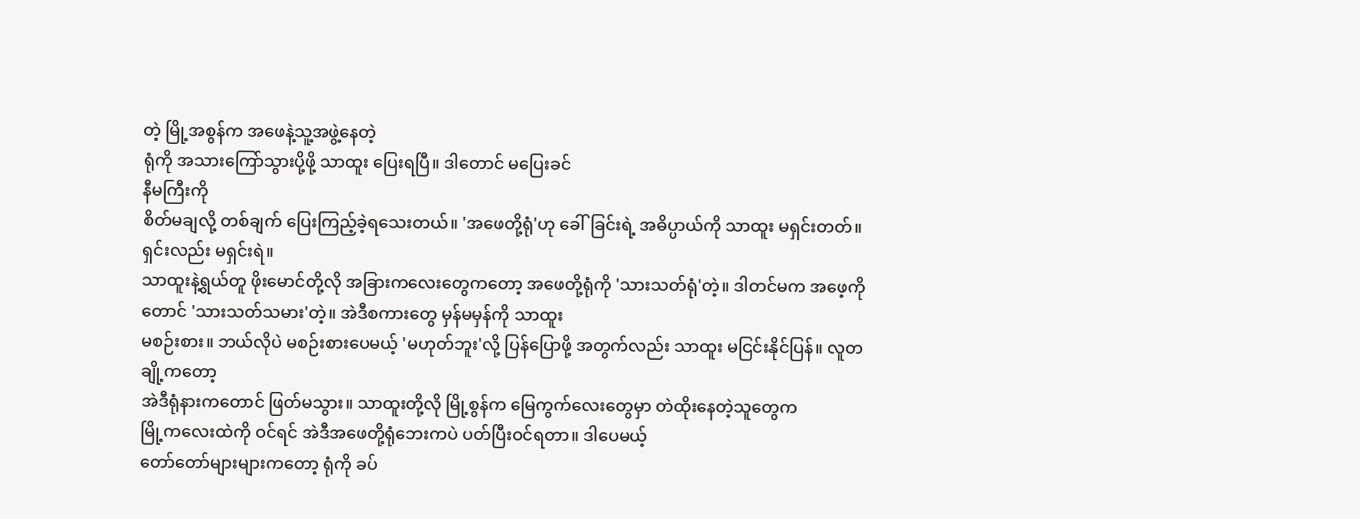တဲ့ မြို့အစွန်က အဖေနဲ့သူ့အဖွဲ့နေတဲ့
ရုံကို အသားကြော်သွားပို့ဖို့ သာထူး ပြေးရပြီ။ ဒါတောင် မပြေးခင်
နီမကြီးကို
စိတ်မချလို့ တစ်ချက် ပြေးကြည့်ခဲ့ရသေးတယ်။ 'အဖေတို့ရုံ'ဟု ခေါ်ခြင်းရဲ့ အဓိပ္ပာယ်ကို သာထူး မရှင်းတတ်။ ရှင်းလည်း မရှင်းရဲ။
သာထူးနဲ့ရွယ်တူ ဖိုးမောင်တို့လို အခြားကလေးတွေကတော့ အဖေတို့ရုံကို 'သားသတ်ရုံ'တဲ့။ ဒါတင်မက အဖေ့ကိုတောင် 'သားသတ်သမား'တဲ့။ အဲဒီစကားတွေ မှန်မမှန်ကို သာထူး
မစဉ်းစား။ ဘယ်လိုပဲ မစဉ်းစားပေမယ့် 'မဟုတ်ဘူး'လို့ ပြန်ပြောဖို့ အတွက်လည်း သာထူး မငြင်းနိုင်ပြန်။ လူတချို့ကတော့
အဲဒီရုံနားကတောင် ဖြတ်မသွား။ သာထူးတို့လို မြို့စွန်က မြေကွက်လေးတွေမှာ တဲထိုးနေတဲ့သူတွေက
မြို့ကလေးထဲကို ဝင်ရင် အဲဒီအဖေတို့ရုံဘေးကပဲ ပတ်ပြီးဝင်ရတာ။ ဒါပေမယ့်
တော်တော်များများကတော့ ရုံကို ခပ်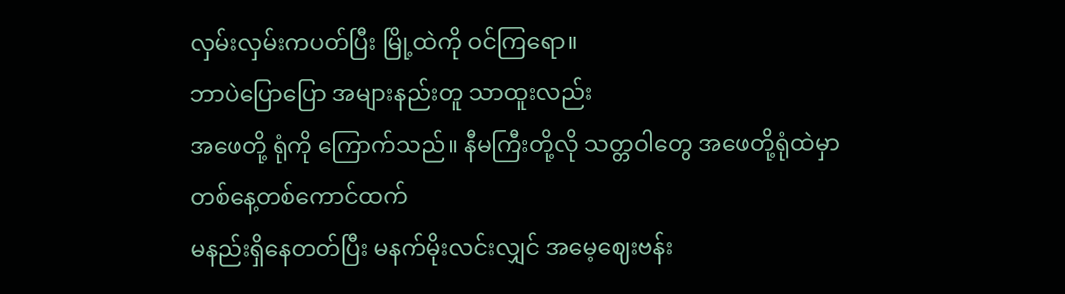လှမ်းလှမ်းကပတ်ပြီး မြို့ထဲကို ဝင်ကြရော။
ဘာပဲပြောပြော အများနည်းတူ သာထူးလည်း
အဖေတို့ ရုံကို ကြောက်သည်။ နီမကြီးတို့လို သတ္တဝါတွေ အဖေတို့ရုံထဲမှာ တစ်နေ့တစ်ကောင်ထက်
မနည်းရှိနေတတ်ပြီး မနက်မိုးလင်းလျှင် အမေ့ဈေးဗန်း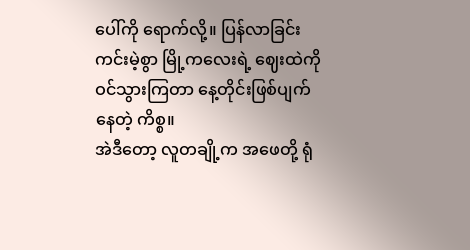ပေါ်ကို ရောက်လို့။ ပြန်လာခြင်း
ကင်းမဲ့စွာ မြို့ကလေးရဲ့ ဈေးထဲကို ဝင်သွားကြတာ နေ့တိုင်းဖြစ်ပျက်နေတဲ့ ကိစ္စ။
အဲဒီတော့ လူတချို့က အဖေတို့ ရုံ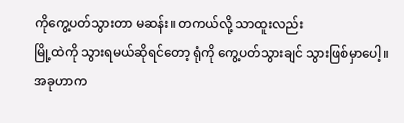ကိုကွေ့ပတ်သွားတာ မဆန်း။ တကယ်လို့ သာထူးလည်း
မြို့ထဲကို သွားရမယ်ဆိုရင်တော့ ရုံကို ကွေ့ပတ်သွားချင် သွားဖြစ်မှာပေါ့။ အခုဟာက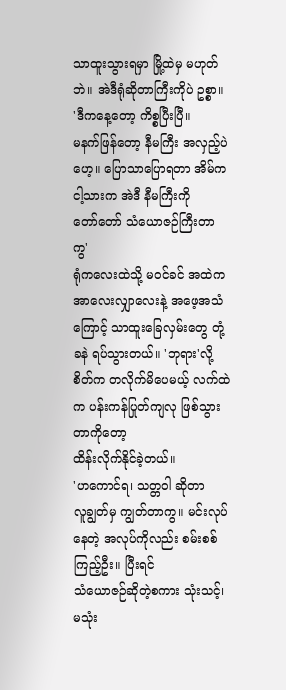သာထူးသွားရမှာ မြို့ထဲမှ မဟုတ်ဘဲ။ အဲဒီရုံဆိုတာကြီးကိုပဲ ဥစ္စာ။
'ဒီကနေ့တော့ ကိစ္စပြီးပြီ။
မနက်ဖြန်တော့ နီမကြီး အလှည့်ပဲဟေ့။ ပြောသာပြောရတာ အိမ်က ငါ့သားက အဲဒီ နီမကြီးကို
တော်တော် သံယောဇဉ်ကြီးတာကွ'
ရုံကလေးထဲသို့ မဝင်ခင် အထဲက
အာလေးလျှာလေးနဲ့ အဖေ့အသံကြောင့် သာထူးခြေလှမ်းတွေ တုံ့ခနဲ ရပ်သွားတယ်။ 'ဘုရား'လို့ စိတ်က တလိုက်မိပေမယ့် လက်ထဲက ပန်းကန်ပြုတ်ကျလု ဖြစ်သွားတာကိုတော့
ထိန်းလိုက်နိုင်ခဲ့တယ်။
'ဟကောင်ရ၊ သတ္တဝါ ဆိုတာ
လူချွတ်မှ ကျွတ်တာကွ။ မင်းလုပ်နေတဲ့ အလုပ်ကိုလည်း စမ်းစစ်ကြည့်ဦး။ ပြီးရင်
သံယောဇဉ်ဆိုတဲ့စကား သုံးသင့်၊ မသုံး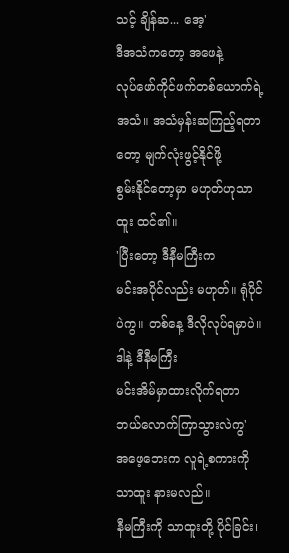သင့် ချိန်ဆ... အေ့'
ဒီအသံကတော့ အဖေနဲ့
လုပ်ဖော်ကိုင်ဖက်တစ်ယောက်ရဲ့အသံ။ အသံမှန်းဆကြည့်ရတာတော့ မျက်လုံးဖွင့်နိုင်ဖို့
စွမ်းနိုင်တော့မှာ မဟုတ်ဟုသာထူး ထင်၏။
'ပြီးတော့ ဒီနီမကြီးက
မင်းအပိုင်လည်း မဟုတ်။ ရုံပိုင်ပဲကွ။ တစ်နေ့ ဒီလိုလုပ်ရမှာပဲ။ ဒါနဲ့ ဒီနီမကြီး
မင်းအိမ်မှာထားလိုက်ရတာ ဘယ်လောက်ကြာသွားလဲကွ'
အဖေ့ဘေးက လူရဲ့စကားကို သာထူး နားမလည်။
နီမကြီးကို သာထူးတို့ ပိုင်ခြင်း၊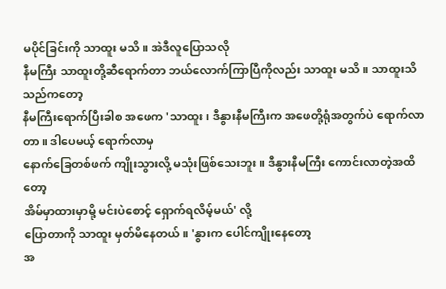မပိုင်ခြင်းကို သာထူး မသိ။ အဲဒီလူပြောသလို
နီမကြီး သာထူးတို့ဆီရောက်တာ ဘယ်လောက်ကြာပြီကိုလည်း သာထူး မသိ။ သာထူးသိသည်ကတော့
နီမကြီးရောက်ပြီးခါစ အဖေက 'သာထူး၊ ဒီနွားနီမကြီးက အဖေတို့ရုံအတွက်ပဲ ရောက်လာတာ။ ဒါပေမယ့် ရောက်လာမှ
နောက်ခြေတစ်ဖက် ကျိုးသွားလို့ မသုံးဖြစ်သေးဘူး။ ဒီနွားနီမကြီး ကောင်းလာတဲ့အထိတော့
အိမ်မှာထားမှာမို့ မင်းပဲစောင့် ရှောက်ရလိမ့်မယ်' လို့
ပြောတာကို သာထူး မှတ်မိနေတယ်။ 'နွားက ပေါင်ကျိုးနေတော့
အ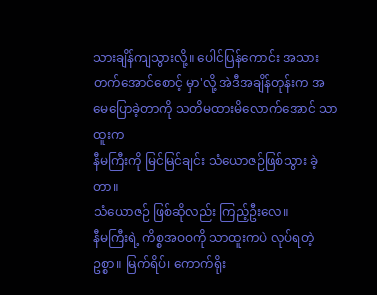သားချိန်ကျသွားလို့။ ပေါင်ပြန်ကောင်း အသားတက်အောင်စောင့် မှာ'လို့ အဲဒီအချိန်တုန်းက အမေပြောခဲ့တာကို သတိမထားမိလောက်အောင် သာထူးက
နီမကြီးကို မြင်မြင်ချင်း သံယောဇဉ်ဖြစ်သွား ခဲ့တာ။
သံယောဇဉ် ဖြစ်ဆိုလည်း ကြည့်ဦးလေ။
နီမကြီးရဲ့ ကိစ္စအဝဝကို သာထူးကပဲ လုပ်ရတဲ့ ဥစ္စာ။ မြက်ရိပ်၊ ကောက်ရိုး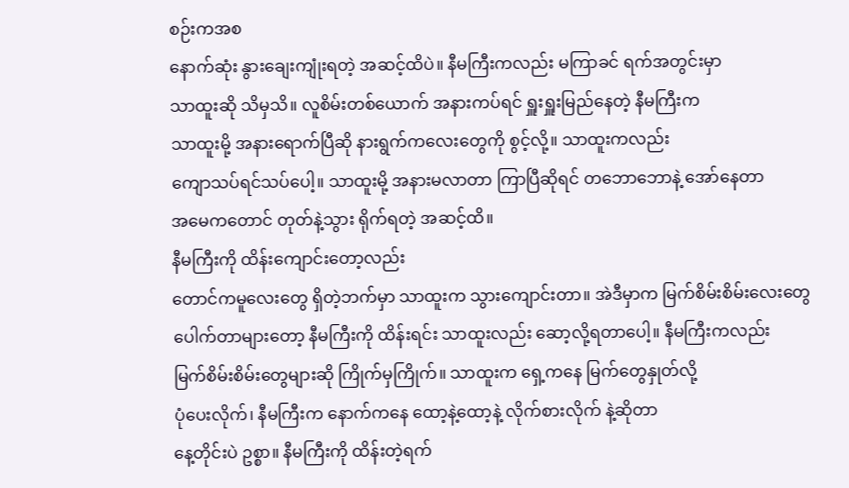စဉ်းကအစ
နောက်ဆုံး နွားချေးကျုံးရတဲ့ အဆင့်ထိပဲ။ နီမကြီးကလည်း မကြာခင် ရက်အတွင်းမှာ
သာထူးဆို သိမှသိ။ လူစိမ်းတစ်ယောက် အနားကပ်ရင် ရှူးရှူးမြည်နေတဲ့ နီမကြီးက
သာထူးမို့ အနားရောက်ပြီဆို နားရွက်ကလေးတွေကို စွင့်လို့။ သာထူးကလည်း
ကျောသပ်ရင်သပ်ပေါ့။ သာထူးမို့ အနားမလာတာ ကြာပြီဆိုရင် တဘောဘောနဲ့ အော်နေတာ
အမေကတောင် တုတ်နဲ့သွား ရိုက်ရတဲ့ အဆင့်ထိ။
နီမကြီးကို ထိန်းကျောင်းတော့လည်း
တောင်ကမူလေးတွေ ရှိတဲ့ဘက်မှာ သာထူးက သွားကျောင်းတာ။ အဲဒီမှာက မြက်စိမ်းစိမ်းလေးတွေ
ပေါက်တာများတော့ နီမကြီးကို ထိန်းရင်း သာထူးလည်း ဆော့လို့ရတာပေါ့။ နီမကြီးကလည်း
မြက်စိမ်းစိမ်းတွေများဆို ကြိုက်မှကြိုက်။ သာထူးက ရှေ့ကနေ မြက်တွေနှုတ်လို့
ပုံပေးလိုက်၊ နီမကြီးက နောက်ကနေ ထော့နဲ့ထော့နဲ့ လိုက်စားလိုက် နဲ့ဆိုတာ
နေ့တိုင်းပဲ ဥစ္စာ။ နီမကြီးကို ထိန်းတဲ့ရက်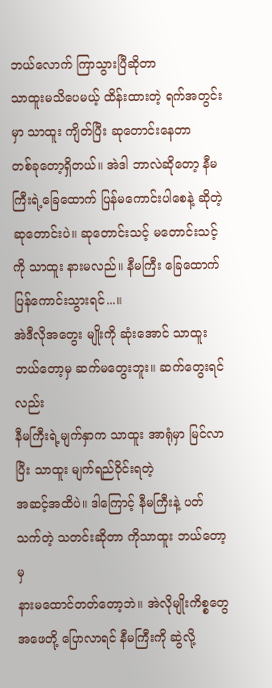ဘယ်လောက် ကြာသွားပြီဆိုတာ
သာထူးမသိပေမယ့် ထိန်းထားတဲ့ ရက်အတွင်းမှာ သာထူး ကျိတ်ပြီး ဆုတောင်းနေတာ
တစ်ခုတော့ရှိတယ်။ အဲဒါ ဘာလဲဆိုတော့ နီမကြီးရဲ့ခြေထောက် ပြန်မကောင်းပါစေနဲ့ ဆိုတဲ့
ဆုတောင်းပဲ။ ဆုတောင်းသင့် မတောင်းသင့်ကို သာထူး နားမလည်။ နီမကြီး ခြေထောက်ပြန်ကောင်းသွားရင်...။
အဲဒီလိုအတွေး မျိုးကို ဆုံးအောင် သာထူး ဘယ်တော့မှ ဆက်မတွေးဘူး။ ဆက်တွေးရင်လည်း
နီမကြီးရဲ့မျက်နှာက သာထူး အာရုံမှာ မြင်လာပြီး သာထူး မျက်ရည်ဝိုင်းရတဲ့
အဆင့်အထိပဲ။ ဒါကြောင့် နီမကြီးနဲ့ ပတ်သက်တဲ့ သတင်းဆိုတာ ကိုသာထူး ဘယ်တော့မှ
နားမထောင်တတ်တော့ဘဲ။ အဲလိုမျိုးကိစ္စတွေ အဖေတို့ ပြောလာရင် နီမကြီးကို ဆွဲလို့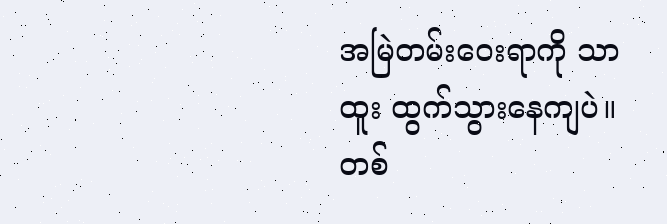အမြဲတမ်းဝေးရာကို သာထူး ထွက်သွားနေကျပဲ။ တစ်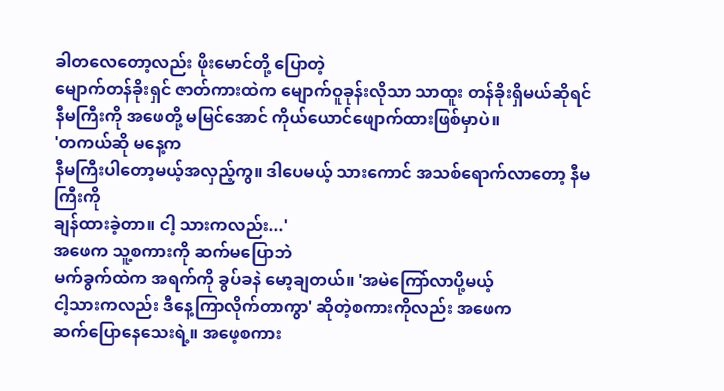ခါတလေတော့လည်း ဖိုးမောင်တို့ ပြောတဲ့
မျောက်တန်ခိုးရှင် ဇာတ်ကားထဲက မျောက်ဝူခုန်းလိုသာ သာထူး တန်ခိုးရှိမယ်ဆိုရင်
နီမကြီးကို အဖေတို့ မမြင်အောင် ကိုယ်ယောင်ဖျောက်ထားဖြစ်မှာပဲ။
'တကယ်ဆို မနေ့က
နီမကြီးပါတော့မယ့်အလှည့်ကွ။ ဒါပေမယ့် သားကောင် အသစ်ရောက်လာတော့ နီမကြီးကို
ချန်ထားခဲ့တာ။ ငါ့ သားကလည်း...'
အဖေက သူ့စကားကို ဆက်မပြောဘဲ
မက်ခွက်ထဲက အရက်ကို ခွပ်ခနဲ မော့ချတယ်။ 'အမဲကြော်လာပို့မယ့်
ငါ့သားကလည်း ဒီနေ့ကြာလိုက်တာကွာ' ဆိုတဲ့စကားကိုလည်း အဖေက
ဆက်ပြောနေသေးရဲ့။ အဖေ့စကား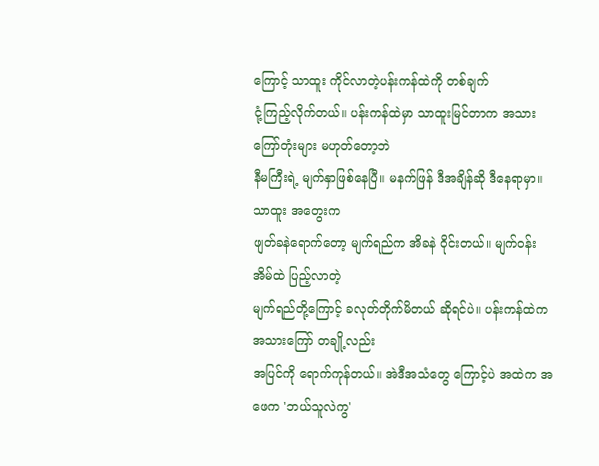ကြောင့် သာထူး ကိုင်လာတဲ့ပန်းကန်ထဲကို တစ်ချက်
ငုံ့ကြည့်လိုက်တယ်။ ပန်းကန်ထဲမှာ သာထူးမြင်တာက အသားကြော်တုံးများ မဟုတ်တော့ဘဲ
နီမကြီးရဲ့ မျက်နှာဖြစ်နေပြီ။ မနက်ဖြန် ဒီအချိန်ဆို ဒီနေရာမှာ။ သာထူး အတွေးက
ဖျတ်ခနဲရောက်တော့ မျက်ရည်က အိခနဲ ဝိုင်းတယ်။ မျက်ဝန်းအိမ်ထဲ ပြည့်လာတဲ့
မျက်ရည်တို့ကြောင့် ခလုတ်တိုက်မိတယ် ဆိုရင်ပဲ။ ပန်းကန်ထဲက အသားကြော် တချို့လည်း
အပြင်ကို ရောက်ကုန်တယ်။ အဲဒီအသံတွေ ကြောင့်ပဲ အထဲက အဖေက 'ဘယ်သူလဲကွ'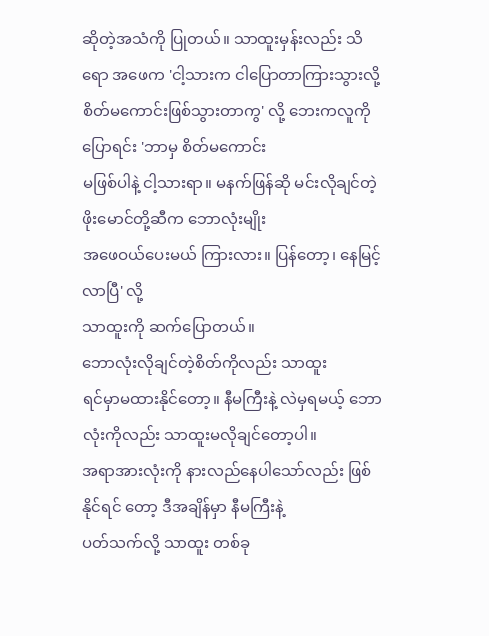ဆိုတဲ့အသံကို ပြုတယ်။ သာထူးမှန်းလည်း သိရော အဖေက 'ငါ့သားက ငါပြောတာကြားသွားလို့ စိတ်မကောင်းဖြစ်သွားတာကွ' လို့ ဘေးကလူကို ပြောရင်း 'ဘာမှ စိတ်မကောင်း
မဖြစ်ပါနဲ့ ငါ့သားရာ။ မနက်ဖြန်ဆို မင်းလိုချင်တဲ့ ဖိုးမောင်တို့ဆီက ဘောလုံးမျိုး
အဖေဝယ်ပေးမယ် ကြားလား။ ပြန်တော့၊ နေမြင့်လာပြီ' လို့
သာထူးကို ဆက်ပြောတယ်။
ဘောလုံးလိုချင်တဲ့စိတ်ကိုလည်း သာထူး
ရင်မှာမထားနိုင်တော့။ နီမကြီးနဲ့ လဲမှရမယ့် ဘောလုံးကိုလည်း သာထူးမလိုချင်တော့ပါ။
အရာအားလုံးကို နားလည်နေပါသော်လည်း ဖြစ်နိုင်ရင် တော့ ဒီအချိန်မှာ နီမကြီးနဲ့
ပတ်သက်လို့ သာထူး တစ်ခု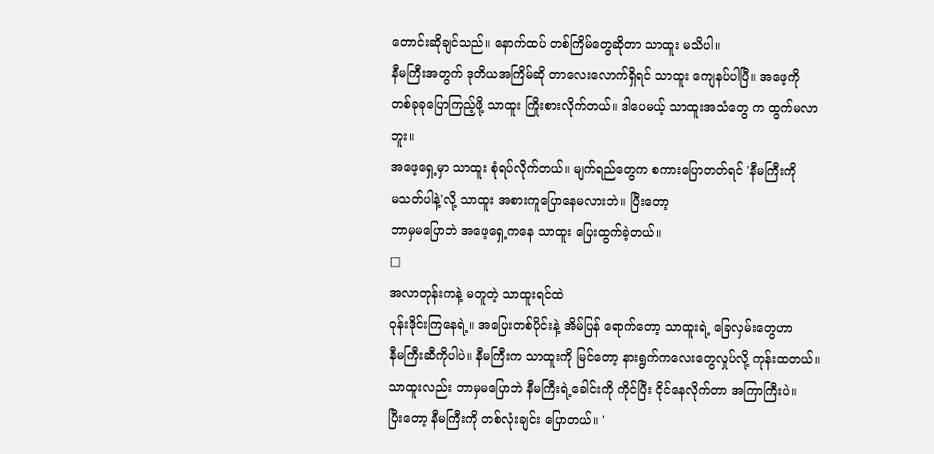တောင်းဆိုချင်သည်။ နောက်ထပ် တစ်ကြိမ်တွေဆိုတာ သာထူး မသိပါ။
နီမကြီးအတွက် ဒုတိယအကြိမ်ဆို တာလေးလောက်ရှိရင် သာထူး ကျေနပ်ပါပြီ။ အဖေ့ကို
တစ်ခုခုပြောကြည့်ဖို့ သာထူး ကြိုးစားလိုက်တယ်။ ဒါပေမယ့် သာထူးအသံတွေ က ထွက်မလာဘူး။
အဖေ့ရှေ့မှာ သာထူး စုံရပ်လိုက်တယ်။ မျက်ရည်တွေက စကားပြောတတ်ရင် 'နီမကြီးကို
မသတ်ပါနဲ့'လို့ သာထူး အစားကူပြောနေမလားဘဲ။ ပြီးတော့
ဘာမှမပြောဘဲ အဖေ့ရှေ့ကနေ သာထူး ပြေးထွက်ခဲ့တယ်။
□
အလာတုန်းကနဲ့ မတူတဲ့ သာထူးရင်ထဲ
ဝုန်းဒိုင်းကြနေရဲ့။ အပြေးတစ်ပိုင်းနဲ့ အိမ်ပြန် ရောက်တော့ သာထူးရဲ့ ခြေလှမ်းတွေဟာ
နီမကြီးဆီကိုပါပဲ။ နီမကြီးက သာထူးကို မြင်တော့ နားရွက်ကလေးတွေလှုပ်လို့ ကုန်းထတယ်။
သာထူးလည်း ဘာမှမပြောဘဲ နီမကြီးရဲ့ခေါင်းကို ကိုင်ပြီး ငိုင်နေလိုက်တာ အကြာကြီးပဲ။
ပြီးတော့ နီမကြီးကို တစ်လုံးချင်း ပြောတယ်။ '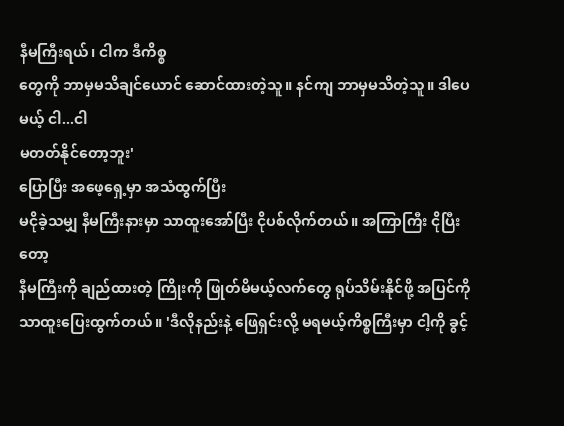နီမကြီးရယ်၊ ငါက ဒီကိစ္စ
တွေကို ဘာမှမသိချင်ယောင် ဆောင်ထားတဲ့သူ။ နင်ကျ ဘာမှမသိတဲ့သူ။ ဒါပေမယ့် ငါ...ငါ
မတတ်နိုင်တော့ဘူး'
ပြောပြီး အဖေ့ရှေ့မှာ အသံထွက်ပြီး
မငိုခဲ့သမျှ နီမကြီးနားမှာ သာထူးအော်ပြီး ငိုပစ်လိုက်တယ်။ အကြာကြီး ငိုပြီးတော့
နီမကြီးကို ချည်ထားတဲ့ ကြိုးကို ဖြုတ်မိမယ့်လက်တွေ ရုပ်သိမ်းနိုင်ဖို့ အပြင်ကို
သာထူးပြေးထွက်တယ်။ 'ဒီလိုနည်းနဲ့ ဖြေရှင်းလို့ မရမယ့်ကိစ္စကြီးမှာ ငါ့ကို ခွင့်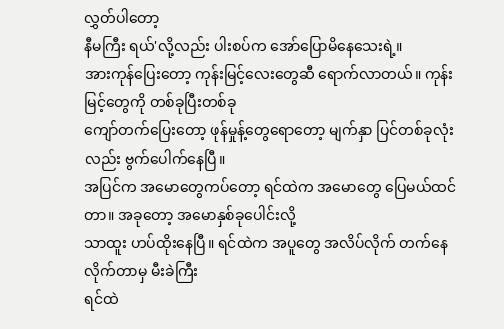လွှတ်ပါတော့
နီမကြီး ရယ်'လို့လည်း ပါးစပ်က အော်ပြောမိနေသေးရဲ့။
အားကုန်ပြေးတော့ ကုန်းမြင့်လေးတွေဆီ ရောက်လာတယ်။ ကုန်းမြင့်တွေကို တစ်ခုပြီးတစ်ခု
ကျော်တက်ပြေးတော့ ဖုန်မှုန့်တွေရောတော့ မျက်နှာ ပြင်တစ်ခုလုံးလည်း ဗွက်ပေါက်နေပြီ။
အပြင်က အမောတွေကပ်တော့ ရင်ထဲက အမောတွေ ပြေမယ်ထင်တာ။ အခုတော့ အမောနှစ်ခုပေါင်းလို့
သာထူး ဟပ်ထိုးနေပြီ။ ရင်ထဲက အပူတွေ အလိပ်လိုက် တက်နေလိုက်တာမှ မီးခဲကြီး
ရင်ထဲ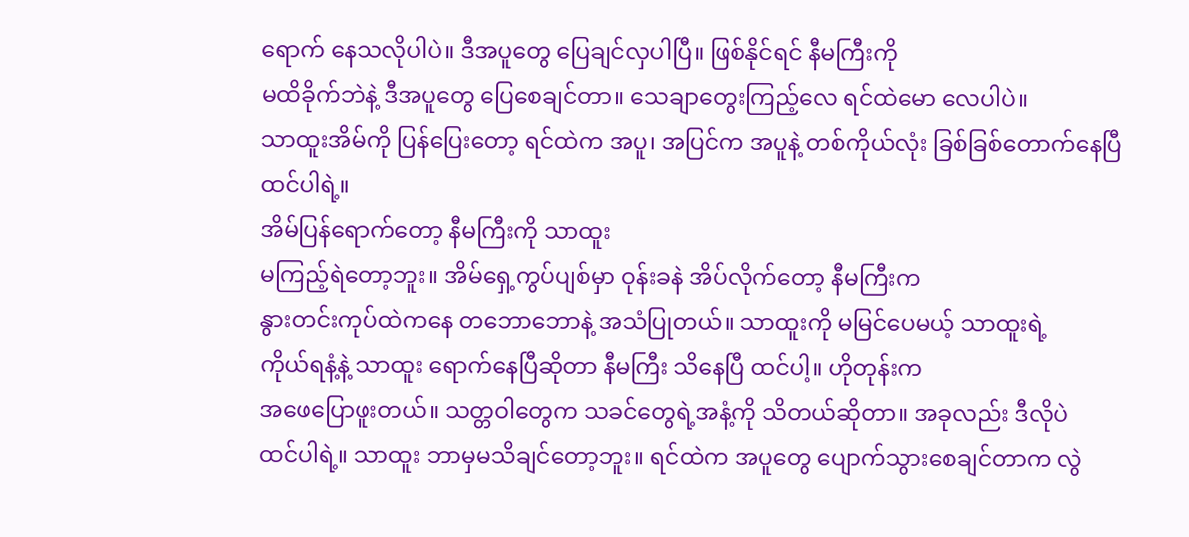ရောက် နေသလိုပါပဲ။ ဒီအပူတွေ ပြေချင်လှပါပြီ။ ဖြစ်နိုင်ရင် နီမကြီးကို
မထိခိုက်ဘဲနဲ့ ဒီအပူတွေ ပြေစေချင်တာ။ သေချာတွေးကြည့်လေ ရင်ထဲမော လေပါပဲ။
သာထူးအိမ်ကို ပြန်ပြေးတော့ ရင်ထဲက အပူ၊ အပြင်က အပူနဲ့ တစ်ကိုယ်လုံး ခြစ်ခြစ်တောက်နေပြီ
ထင်ပါရဲ့။
အိမ်ပြန်ရောက်တော့ နီမကြီးကို သာထူး
မကြည့်ရဲတော့ဘူး။ အိမ်ရှေ့ကွပ်ပျစ်မှာ ဝုန်းခနဲ အိပ်လိုက်တော့ နီမကြီးက
နွားတင်းကုပ်ထဲကနေ တဘောဘောနဲ့ အသံပြုတယ်။ သာထူးကို မမြင်ပေမယ့် သာထူးရဲ့
ကိုယ်ရနံ့နဲ့ သာထူး ရောက်နေပြီဆိုတာ နီမကြီး သိနေပြီ ထင်ပါ့။ ဟိုတုန်းက
အဖေပြောဖူးတယ်။ သတ္တဝါတွေက သခင်တွေရဲ့အနံ့ကို သိတယ်ဆိုတာ။ အခုလည်း ဒီလိုပဲ
ထင်ပါရဲ့။ သာထူး ဘာမှမသိချင်တော့ဘူး။ ရင်ထဲက အပူတွေ ပျောက်သွားစေချင်တာက လွဲ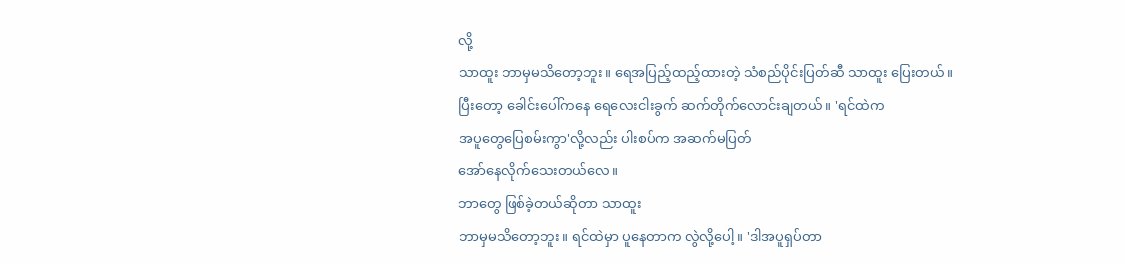လို့
သာထူး ဘာမှမသိတော့ဘူး။ ရေအပြည့်ထည့်ထားတဲ့ သံစည်ပိုင်းပြတ်ဆီ သာထူး ပြေးတယ်။
ပြီးတော့ ခေါင်းပေါ်ကနေ ရေလေးငါးခွက် ဆက်တိုက်လောင်းချတယ်။ 'ရင်ထဲက
အပူတွေပြေစမ်းကွာ'လို့လည်း ပါးစပ်က အဆက်မပြတ်
အော်နေလိုက်သေးတယ်လေ။
ဘာတွေ ဖြစ်ခဲ့တယ်ဆိုတာ သာထူး
ဘာမှမသိတော့ဘူး။ ရင်ထဲမှာ ပူနေတာက လွဲလို့ပေါ့။ 'ဒါအပူရှပ်တာ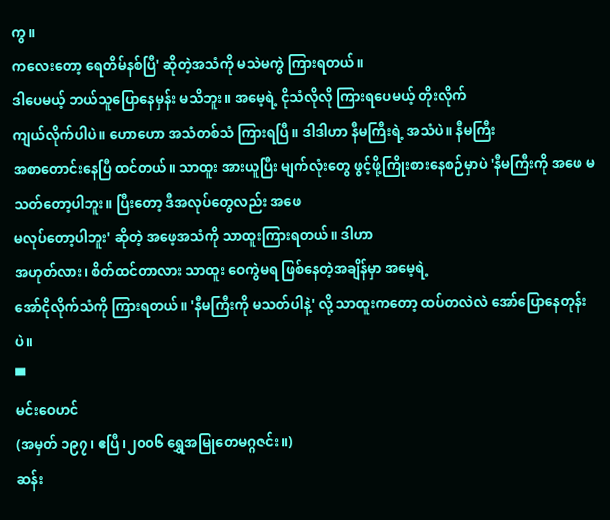ကွ။
ကလေးတော့ ရေတိမ်နစ်ပြီ' ဆိုတဲ့အသံကို မသဲမကွဲ ကြားရတယ်။
ဒါပေမယ့် ဘယ်သူပြောနေမှန်း မသိဘူး။ အမေ့ရဲ့ ငိုသံလိုလို ကြားရပေမယ့် တိုးလိုက်
ကျယ်လိုက်ပါပဲ။ ဟောဟော အသံတစ်သံ ကြားရပြီ။ ဒါဒါဟာ နီမကြီးရဲ့ အသံပဲ။ နီမကြီး
အစာတောင်းနေပြီ ထင်တယ်။ သာထူး အားယူပြီး မျက်လုံးတွေ ဖွင့်ဖို့ကြိုးစားနေစဉ်မှာပဲ 'နီမကြီးကို အဖေ မသတ်တော့ပါဘူး။ ပြီးတော့ ဒီအလုပ်တွေလည်း အဖေ
မလုပ်တော့ပါဘူး' ဆိုတဲ့ အဖေ့အသံကို သာထူးကြားရတယ်။ ဒါဟာ
အဟုတ်လား၊ စိတ်ထင်တာလား သာထူး ဝေကွဲမရ ဖြစ်နေတဲ့အချိန်မှာ အမေ့ရဲ့
အော်ငိုလိုက်သံကို ကြားရတယ်။ 'နီမကြီးကို မသတ်ပါနဲ့' လို့ သာထူးကတော့ ထပ်တလဲလဲ အော်ပြောနေတုန်းပဲ။
▀
မင်းဝေဟင်
(အမှတ် ၁၉၇၊ ဧပြီ၊၂၀၀၆ ရွှေအမြုတေမဂ္ဂဇင်း။)
ဆန်း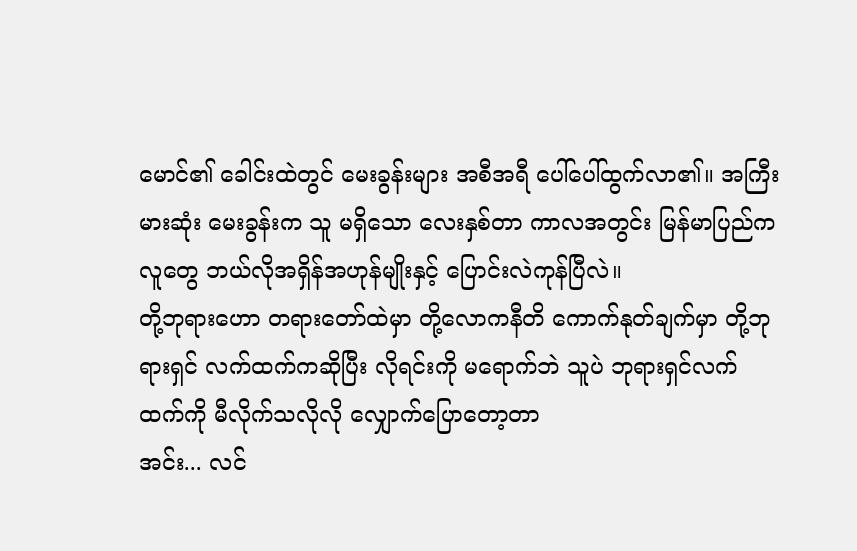မောင်၏ ခေါင်းထဲတွင် မေးခွန်းများ အစီအရီ ပေါ်ပေါ်ထွက်လာ၏။ အကြီးမားဆုံး မေးခွန်းက သူ မရှိသော လေးနှစ်တာ ကာလအတွင်း မြန်မာပြည်က လူတွေ ဘယ်လိုအရှိန်အဟုန်မျိုးနှင့် ပြောင်းလဲကုန်ပြီလဲ။
တို့ဘုရားဟော တရားတော်ထဲမှာ တို့လောကနီတိ ကောက်နုတ်ချက်မှာ တို့ဘုရားရှင် လက်ထက်ကဆိုပြီး လိုရင်းကို မရောက်ဘဲ သူပဲ ဘုရားရှင်လက်ထက်ကို မီလိုက်သလိုလို လျှောက်ပြောတော့တာ
အင်း... လင်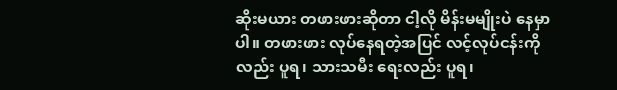ဆိုးမယား တဖားဖားဆိုတာ ငါ့လို မိန်းမမျိုးပဲ နေမှာပါ။ တဖားဖား လုပ်နေရတဲ့အပြင် လင့်လုပ်ငန်းကိုလည်း ပူရ၊ သားသမီး ရေးလည်း ပူရ၊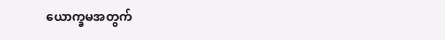ယောက္ခမအတွက်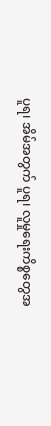ပူရ၊ အိမ်အတွက် ပူရ၊ လူမှုရေးကိစ္စတွေအ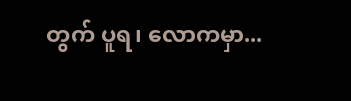တွက် ပူရ၊ လောကမှာ...